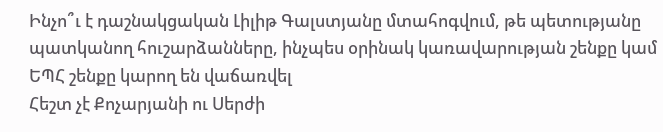Ինչո՞ւ է դաշնակցական Լիլիթ Գալստյանը մտահոգվում, թե պետությանը պատկանող հուշարձանները, ինչպես օրինակ կառավարության շենքը կամ ԵՊՀ շենքը կարող են վաճառվել
Հեշտ չէ Քոչարյանի ու Սերժի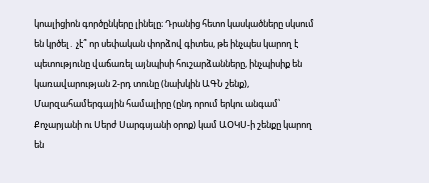կոալիցիոն գործընկերը լինելը։ Դրանից հետո կասկածները սկսում են կրծել․ չէ՞ որ սեփական փորձով գիտես, թե ինչպես կարող է պետությունը վաճառել այնպիսի հուշարձանները, ինչպիսիք են կառավարության 2-րդ տունը (նախկին ԱԳՆ շենք), Մարզահամերգային համալիրը (ընդ որում երկու անգամ՝ Քոչարյանի ու Սերժ Սարգսյանի օրոք) կամ ԱՕԿՍ-ի շենքը կարող են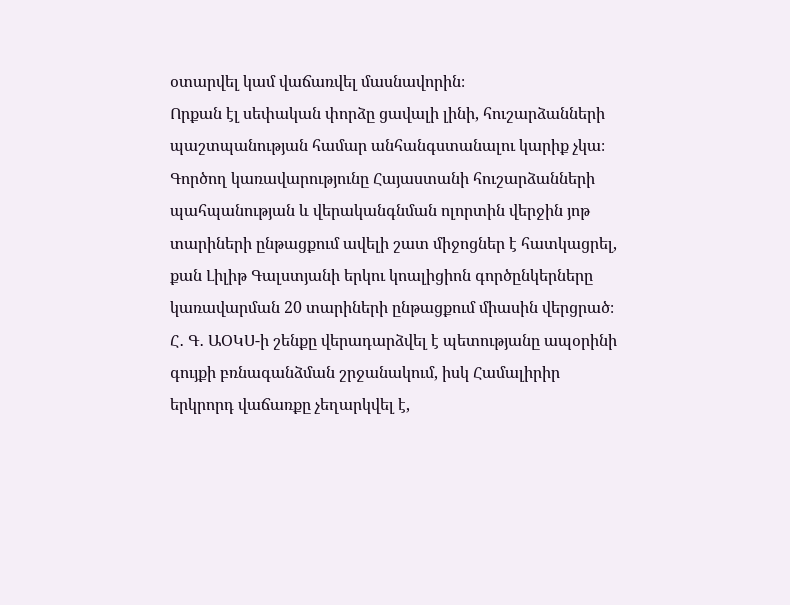օտարվել կամ վաճառվել մասնավորին։
Որքան էլ սեփական փորձը ցավալի լինի, հուշարձանների պաշտպանության համար անհանգստանալու կարիք չկա։ Գործող կառավարությունը Հայաստանի հուշարձանների պահպանության և վերականգնման ոլորտին վերջին յոթ տարիների ընթացքում ավելի շատ միջոցներ է հատկացրել, քան Լիլիթ Գալստյանի երկու կոալիցիոն գործընկերները կառավարման 20 տարիների ընթացքում միասին վերցրած։
Հ․ Գ․ ԱՕԿՍ-ի շենքը վերադարձվել է պետությանը ապօրինի գույքի բռնագանձման շրջանակում, իսկ Համալիրիր երկրորդ վաճառքը չեղարկվել է,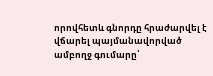որովհետև գնորդը հրաժարվել է վճարել պայմանավորված ամբողջ գումարը՝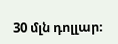30 մլն դոլլար։